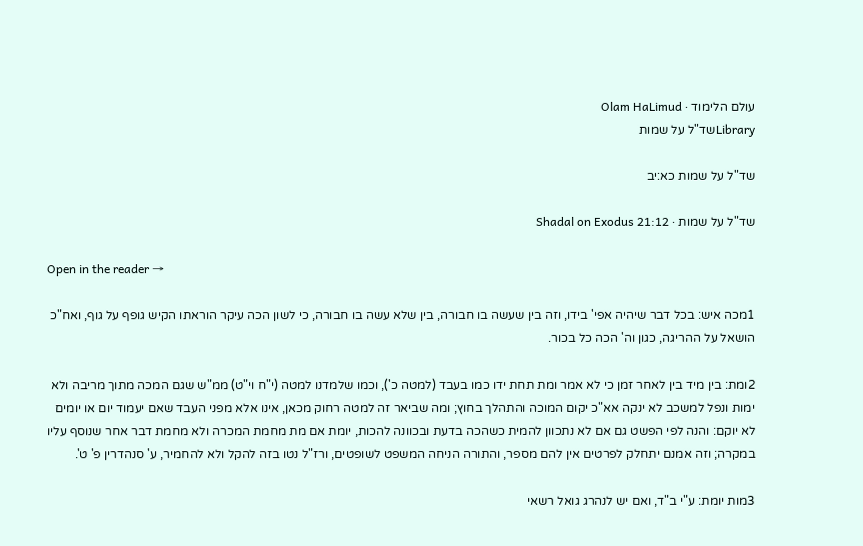עולם הלימוד · Olam HaLimud
Libraryשד"ל על שמות

שד"ל על שמות כא:יב

שד"ל על שמות · Shadal on Exodus 21:12

Open in the reader →

1מכה איש: בכל דבר שיהיה אפי' בידו, וזה בין שעשה בו חבורה, בין שלא עשה בו חבורה, כי לשון הכה עיקר הוראתו הקיש גופף על גוף, ואח"כ הושאל על ההריגה, כגון וה' הכה כל בכור.

2ומת: בין מיד בין לאחר זמן כי לא אמר ומת תחת ידו כמו בעבד (למטה כ'), וכמו שלמדנו למטה (י"ח וי"ט) ממ"ש שגם המכה מתוך מריבה ולא ימות ונפל למשכב לא ינקה אא"כ יקום המוכה והתהלך בחוץ; ומה שביאר זה למטה רחוק מכאן, אינו אלא מפני העבד שאם יעמוד יום או יומים לא יוקם: והנה לפי הפשט גם אם לא נתכוון להמית כשהכה בדעת ובכוונה להכות, יומת אם מת מחמת המכרה ולא מחמת דבר אחר שנוסף עליו במקרה; וזה אמנם יתחלק לפרטים אין להם מספר, והתורה הניחה המשפט לשופטים, ורז"ל נטו בזה להקל ולא להחמיר, ע' סנהדרין פ' ט'.

3מות יומת: ע"י ב"ד, ואם יש לנהרג גואל רשאי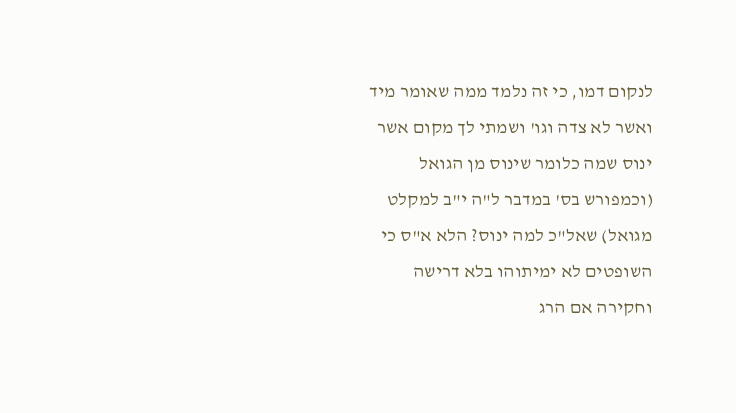לנקום דמו, כי זה נלמד ממה שאומר מיד ואשר לא צדה וגו' ושמתי לך מקום אשר ינוס שמה כלומר שינוס מן הגואל (וכמפורש בס' במדבר ל"ה י"ב למקלט מגואל) שאל"כ למה ינוס? הלא א"ס כי השופטים לא ימיתוהו בלא דרישה וחקירה אם הרג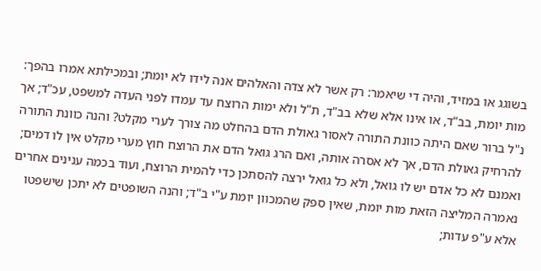בשוגג או במזיד, והיה די שיאמר: רק אשר לא צדה והאלהים אנה לידו לא יומת; ובמכילתא אמרו בהפך: מות יומת, בב"ד, או אינו אלא שלא בב"ד, ת"ל ולא ימות הרוצח עד עמדו לפני העדה למשפט, עכ"ד; אך נ"ל ברור שאם היתה כוונת התורה לאסור גאולת הדם בהחלט מה צורך לערי מקלט? והנה כוונת התורה להרחיק גאולת הדם, אך לא אסרה אותה, ואם הרג גואל הדם את הרוצח חוץ מערי מקלט אין לו דמים; ואמנם לא כל אדם יש לו גואל, ולא כל גואל ירצה להסתכן כדי להמית הרוצח, ועוד בכמה ענינים אחרים נאמרה המליצה הזאת מות יומת, שאין ספק שהמכוון יומת ע"י ב"ד; והנה השופטים לא יתכן שישפטו אלא ע"פ עדות;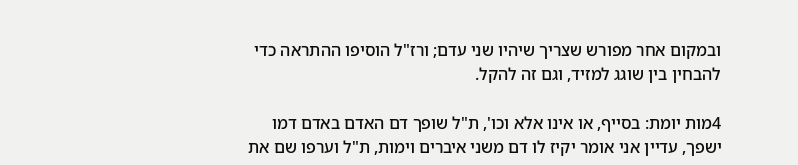ובמקום אחר מפורש שצריך שיהיו שני עדם; ורז"ל הוסיפו ההתראה כדי להבחין בין שוגג למזיד, וגם זה להקל.

4מות יומת: בסייף, או אינו אלא וכו', ת"ל שופך דם האדם באדם דמו ישפך, עדיין אני אומר יקיז לו דם משני איברים וימות, ת"ל וערפו שם את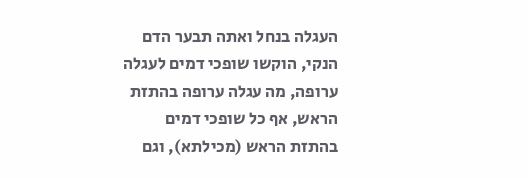העגלה בנחל ואתה תבער הדם הנקי, הוקשו שופכי דמים לעגלה ערופה, מה עגלה ערופה בהתזת הראש, אף כל שופכי דמים בהתזת הראש (מכילתא), וגם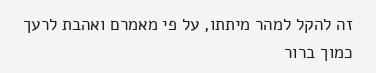זה להקל למהר מיתתו, על פי מאמרם ואהבת לרעך כמוך ברור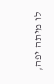לו מיתה יפה,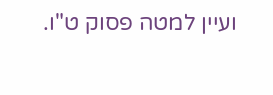ועיין למטה פסוק ט"ו.